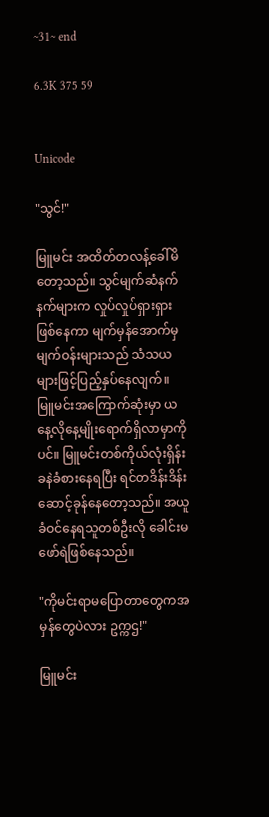~31~ end

6.3K 375 59


Unicode

"သွင်!"

မြူမင်း အထိတ်တလန့်ခေါ်မိတော့သည်။ သွင်မျက်ဆံနက်နက်များက လှုပ်လှုပ်ရှားရှားဖြစ်နေကာ မျက်မှန်အောက်မှ မျက်ဝန်းများသည် သံသယများဖြင့်ပြည့်နှပ်နေလျက်။ မြူမင်းအကြောက်ဆုံးမှာ ယနေ့လိုနေ့မျိုးရောက်ရှိလာမှာကိုပင်။ မြူမင်းတစ်ကိုယ်လုံးရှိန်းခနဲခံစားနေရပြီး ရင်တဒိန်းဒိန်းဆောင့်ခုန်နေတော့သည်။ အယူခံဝင်နေရသူတစ်ဦးလို ခေါင်းမဖော်ရဲဖြစ်နေသည်။

"ကိုမင်းရာမပြောတာတွေကအမှန်တွေပဲလား ဥက္ကဌ!"

မြူမင်း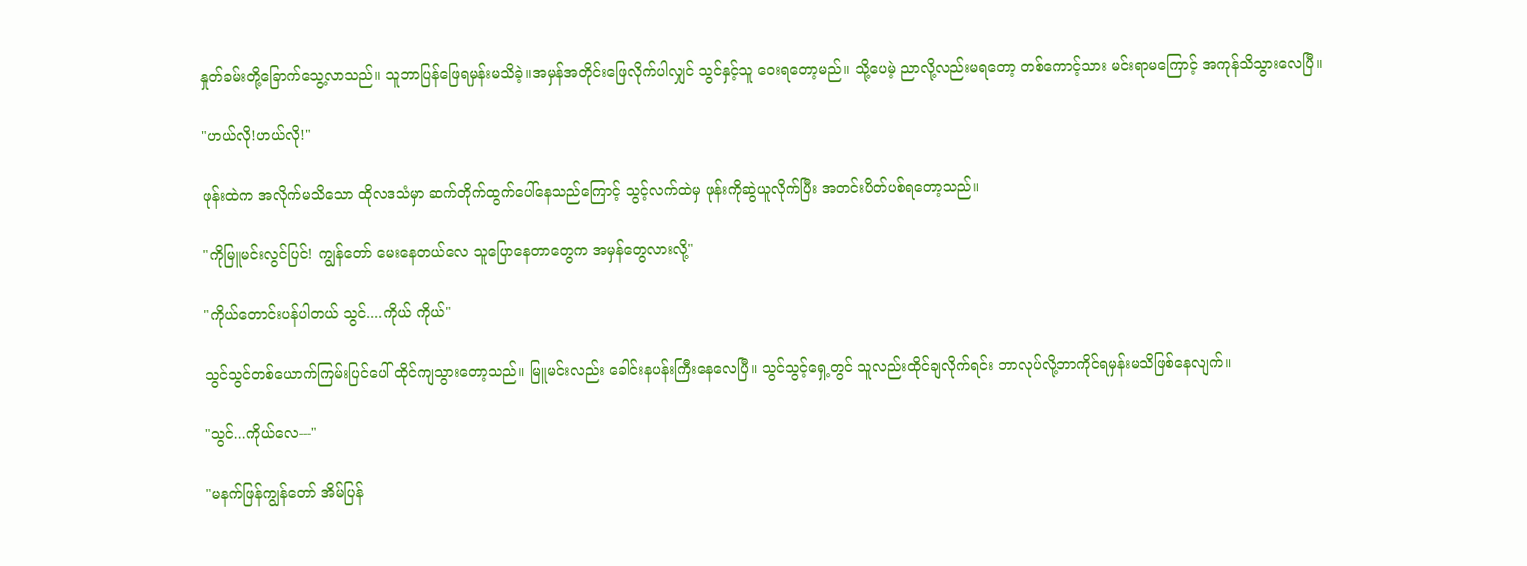နှုတ်ခမ်းတို့ခြောက်သွေ့လာသည်။ သူဘာပြန်ဖြေရမှန်းမသိခဲ့။အမှန်အတိုင်းဖြေလိုက်ပါလျှင် သွင်နှင့်သူ ဝေးရတော့မည်။ သို့ပေမဲ့ ညာလို့လည်းမရတော့ တစ်ကောင့်သား မင်းရာမကြောင့် အကုန်သိသွားလေပြီ။

"ဟယ်လို!ဟယ်လို!"

ဖုန်းထဲက အလိုက်မသိသော ထိုလဒသံမှာ ဆက်တိုက်ထွက်ပေါ်နေသည်ကြောင့် သွင့်လက်ထဲမှ ဖုန်းကိုဆွဲယူလိုက်ပြီး အတင်းပိတ်ပစ်ရတော့သည်။

"ကိုမြူမင်းလွင်ပြင်! ကျွန်တော် မေးနေတယ်လေ သူပြောနေတာတွေက အမှန်တွေလားလို့"

"ကိုယ်တောင်းပန်ပါတယ် သွင်....ကိုယ် ကိုယ်"

သွင်သွင်တစ်ယောက်ကြမ်းပြင်ပေါ် ထိုင်ကျသွားတော့သည်။ မြူမင်းလည်း ခေါင်းနပန်းကြီးနေလေပြီ။ သွင်သွင့်ရှေ့တွင် သူလည်းထိုင်ချလိုက်ရင်း ဘာလုပ်လို့ဘာကိုင်ရမှန်းမသိဖြစ်နေလျက်။

"သွင်...ကိုယ်လေ---"

"မနက်ဖြန်ကျွန်တော် အိမ်ပြန်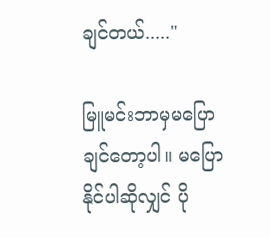ချင်တယ်....."

မြူမင်းဘာမှမပြောချင်တော့ပါ။ မပြောနိုင်ပါဆိုလျှင် ပို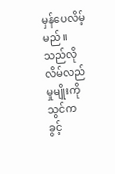မှန်ပေလိမ့်မည်။ သည်လိုလိမ်လည်မှုမျိုးကို သွင်က ခွင့်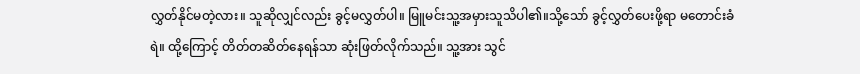လွှတ်နိုင်မတဲ့လား။ သူဆိုလျှင်လည်း ခွင့်မလွှတ်ပါ။ မြူမင်းသူ့အမှားသူသိပါ၏။သို့သော် ခွင့်လွှတ်ပေးဖို့ရာ မတောင်းခံရဲ။ ထို့ကြောင့် တိတ်တဆိတ်နေရန်သာ ဆုံးဖြတ်လိုက်သည်။ သူ့အား သွင်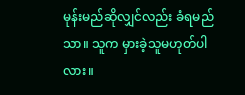မုန်းမည်ဆိုလျှင်လည်း ခံရမည်သာ။ သူက မှားခဲ့သူမဟုတ်ပါလား။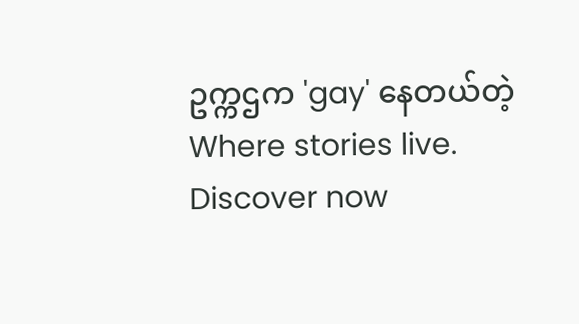ဥက္ကဌက 'gay' နေတယ်တဲ့ Where stories live. Discover now